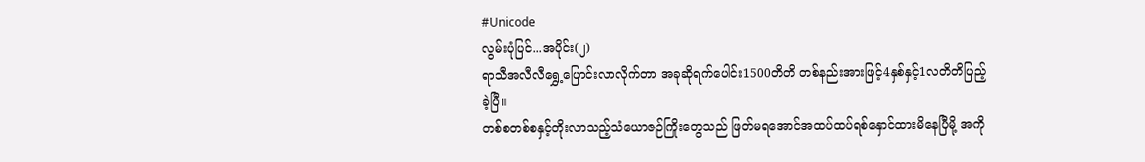#Unicode
လွမ်းပုံပြင်...အပိုင်း(၂)
ရာသီအလီလီရွှေ့ပြောင်းလာလိုက်တာ အခုဆိုရက်ပေါင်း1500တိတိ တစ်နည်းအားဖြင့်4နှစ်နှင့်1လတိတိပြည့်ခဲ့ပြီ။
တစ်စတစ်စနှင့်တိုးလာသည့်သံယောဇဉ်ကြိုးတွေသည် ဖြတ်မရအောင်အထပ်ထပ်ရစ်နှောင်ထားမိနေပြီမို့ အကို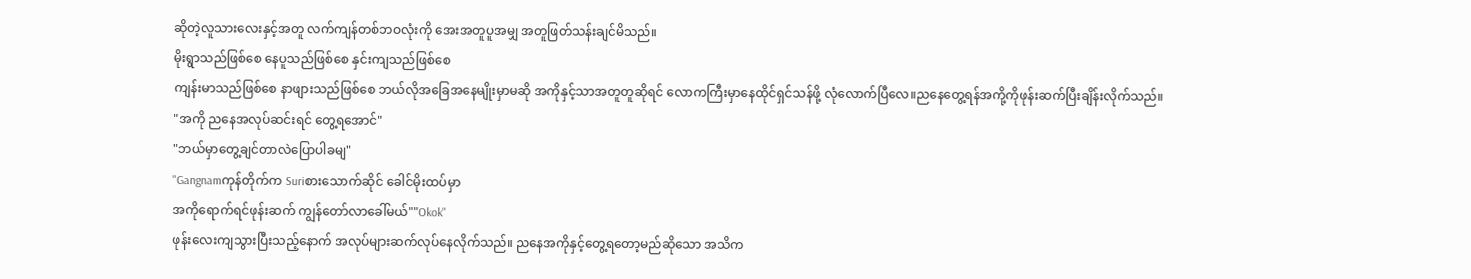ဆိုတဲ့လူသားလေးနှင့်အတူ လက်ကျန်တစ်ဘဝလုံးကို အေးအတူပူအမျှ အတူဖြတ်သန်းချင်မိသည်။
မိုးရွာသည်ဖြစ်စေ နေပူသည်ဖြစ်စေ နှင်းကျသည်ဖြစ်စေ
ကျန်းမာသည်ဖြစ်စေ နာဖျားသည်ဖြစ်စေ ဘယ်လိုအခြေအနေမျိုးမှာမဆို အကိုနှင့်သာအတူတူဆိုရင် လောကကြီးမှာနေထိုင်ရှင်သန်ဖို့ လုံလောက်ပြီလေ။ညနေတွေ့ရန်အကို့ကိုဖုန်းဆက်ပြီးချိန်းလိုက်သည်။
"အကို ညနေအလုပ်ဆင်းရင် တွေ့ရအောင်"
"ဘယ်မှာတွေ့ချင်တာလဲပြောပါခမျ"
"Gangnamကုန်တိုက်က Suriစားသောက်ဆိုင် ခေါင်မိုးထပ်မှာ
အကိုရောက်ရင်ဖုန်းဆက် ကျွန်တော်လာခေါ်မယ်""Okok"
ဖုန်းလေးကျသွားပြီးသည့်နောက် အလုပ်များဆက်လုပ်နေလိုက်သည်။ ညနေအကိုနှင့်တွေ့ရတော့မည်ဆိုသော အသိက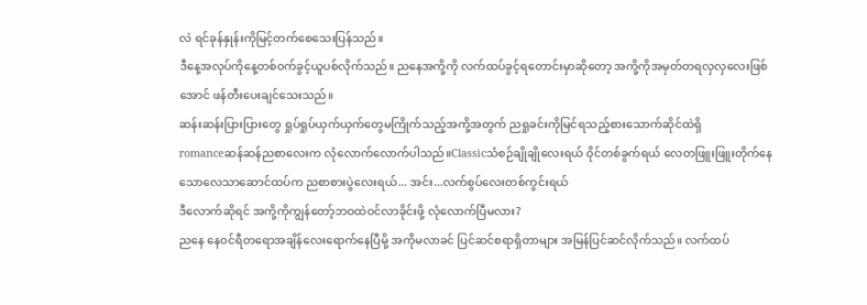လဲ ရင်ခုန်နှုန်းကိုမြင့်တက်စေသေးပြန်သည်။
ဒီနေ့အလုပ်ကိုနေ့တစ်ဝက်ခွင့်ယူပစ်လိုက်သည်။ ညနေအကို့ကို လက်ထပ်ခွင့်ရတောင်းမှာဆိုတော့ အကို့ကိုအမှတ်တရလှလှလေးဖြစ်အောင် ဖန်တီးပေးချင်သေးသည်။
ဆန်းဆန်းပြားပြားတွေ ရှုပ်ရှုပ်ယှက်ယှက်တွေမကြိုက်သည့်အကို့အတွက် ညရှုခင်းကိုမြင်ရသည့်စားသောက်ဆိုင်ထဲရှိ
romanceဆန်ဆန်ညစာလေးက လုံလောက်လောက်ပါသည်။Classicသံစဉ်ချိုချိုလေးရယ် ဝိုင်တစ်ခွက်ရယ် လေတဖြူးဖြူးတိုက်နေသောလေသာဆောင်ထပ်က ညစာစားပွဲလေးရယ်... အင်း...လက်စွပ်လေးတစ်ကွင်းရယ်
ဒီလောက်ဆိုရင် အကို့ကိုကျွန်တော့်ဘဝထဲဝင်လာခိုင်းဖို့ လုံလောက်ပြီမလား?
ညနေ နေဝင်ရီတရောအချိန်လေးရောက်နေပြီမို့ အကိုမလာခင် ပြင်ဆင်စရာရှိတာများ အမြန်ပြင်ဆင်လိုက်သည်။ လက်ထပ်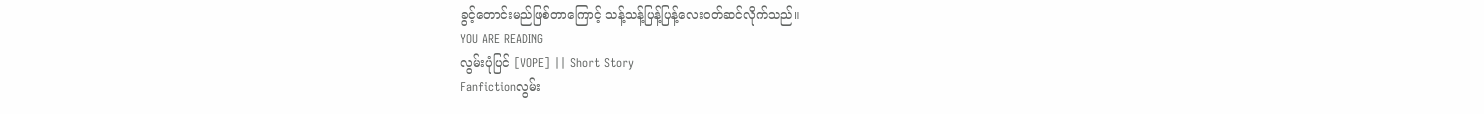ခွင့်တောင်းမည်ဖြစ်တာကြောင့် သန့်သန့်ပြန့်ပြန့်လေးဝတ်ဆင်လိုက်သည်။
YOU ARE READING
လွမ်းပုံပြင် [VOPE] || Short Story
Fanfictionလွမ်း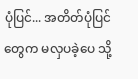ပုံပြင်... အတိတ်ပုံပြင်တွေက မလှပခဲ့ပေ သို့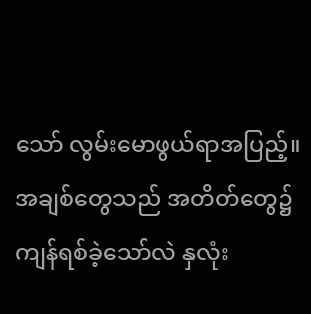သော် လွမ်းမောဖွယ်ရာအပြည့်။ အချစ်တွေသည် အတိတ်တွေ၌ ကျန်ရစ်ခဲ့သော်လဲ နှလုံး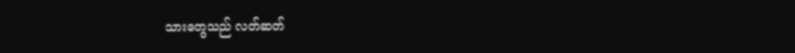သားတွေသည် လတ်ဆတ်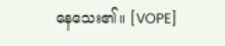နေသေး၏။ [VOPE]